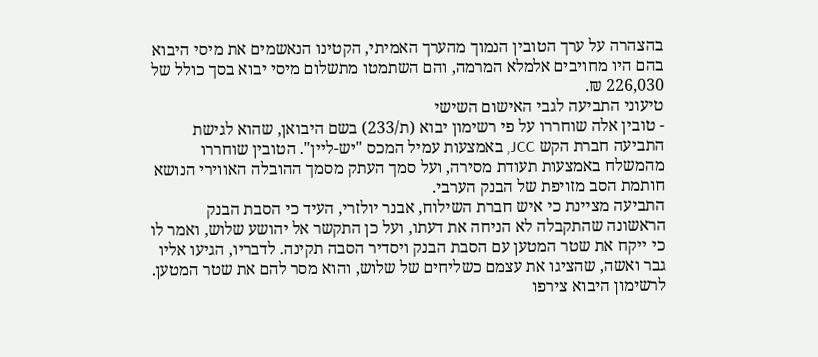בהצהרה על ערך הטובין הנמוך מהערך האמיתי, הקטינו הנאשמים את מיסי היבוא בהם היו מחויבים אלמלא המרמה, והם השתמטו מתשלום מיסי יבוא בסך כולל של 226,030 ₪.
טיעוני התביעה לגבי האישום השישי
- טובין אלה שוחררו על פי רשימון יבוא (ת/233) בשם היבואן, שהוא לגישת התביעה חברת הקש JCC, באמצעות עמיל המכס "יש-ליין". הטובין שוחררו מהמשלח באמצעות תעודת מסירה, ועל סמך העתק מסמך ההובלה האווירי הנושא חותמת הסב מזויפת של הבנק הערבי.
התביעה מציינת כי איש חברת השילוח, אבנר יולזרי, העיד כי הסבת הבנק הראשונה שהתקבלה לא הניחה את דעתו, ועל כן התקשר אל יהושע שלוש, ואמר לו כי ייקח את שטר המטען עם הסבת הבנק ויסדיר הסבה תקינה. לדבריו, הגיעו אליו גבר ואשה, שהציגו את עצמם כשליחים של שלוש, והוא מסר להם את שטר המטען.
לרשימון היבוא צירפו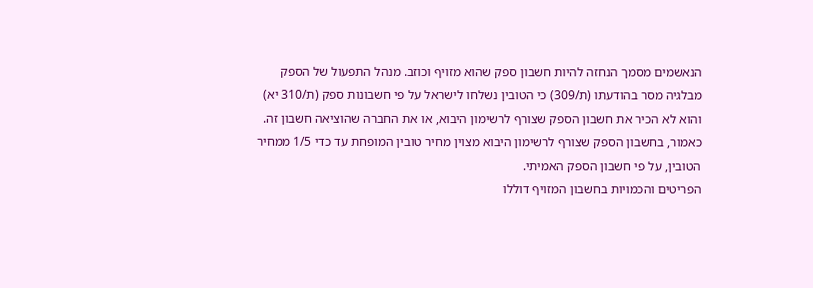הנאשמים מסמך הנחזה להיות חשבון ספק שהוא מזויף וכוזב. מנהל התפעול של הספק מבלגיה מסר בהודעתו (ת/309) כי הטובין נשלחו לישראל על פי חשבונות ספק (ת/310 יא) והוא לא הכיר את חשבון הספק שצורף לרשימון היבוא, או את החברה שהוציאה חשבון זה.
כאמור, בחשבון הספק שצורף לרשימון היבוא מצוין מחיר טובין המופחת עד כדי 1/5 ממחיר הטובין, על פי חשבון הספק האמיתי.
הפריטים והכמויות בחשבון המזויף דוללו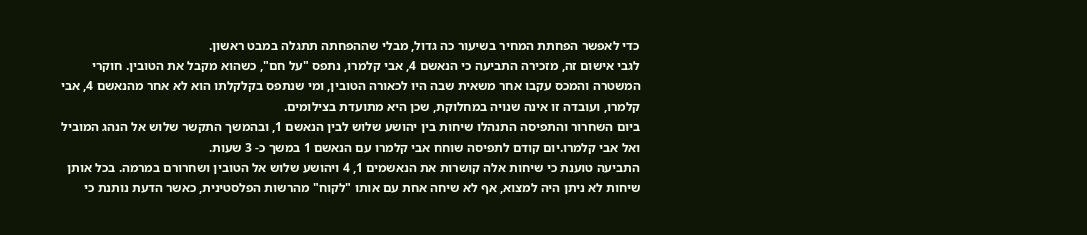כדי לאפשר הפחתת המחיר בשיעור כה גדול, מבלי שההפחתה תתגלה במבט ראשון.
לגבי אישום זה, מזכירה התביעה כי הנאשם 4, אבי קלמרו, נתפס "על חם", כשהוא מקבל את הטובין. חוקרי המשטרה והמכס עקבו אחר משאית שבה היו לכאורה הטובין, ומי שנתפס בקלקלתו הוא לא אחר מהנאשם 4, אבי קלמרו, ועובדה זו אינה שנויה במחלוקת, שכן היא מתועדת בצילומים.
ביום השחרור והתפיסה התנהלו שיחות בין יהושע שלוש לבין הנאשם 1, ובהמשך התקשר שלוש אל הנהג המוביל ואל אבי קלמרו.יום קודם לתפיסה שוחח אבי קלמרו עם הנאשם 1 במשך כ- 3 שעות.
התביעה טוענת כי שיחות אלה קושרות את הנאשמים 1, 4 ויהושע שלוש אל הטובין ושחרורם במרמה. בכל אותן שיחות לא ניתן היה למצוא, אף לא שיחה אחת עם אותו "לקוח" מהרשות הפלסטינית, כאשר הדעת נותנת כי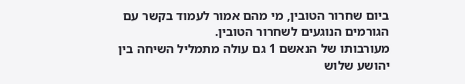ביום שחרור הטובין, מי מהם אמור לעמוד בקשר עם הגורמים הנוגעים לשחרור הטובין.
מעורבותו של הנאשם 1 גם עולה מתמליל השיחה בין יהושע שלוש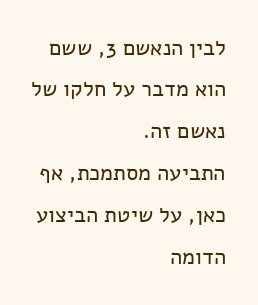לבין הנאשם 3, ששם הוא מדבר על חלקו של נאשם זה.
התביעה מסתמכת, אף כאן, על שיטת הביצוע הדומה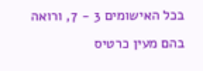בכל האישומים 3 - 7, ורואה בהם מעין כרטיס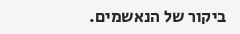ביקור של הנאשמים.